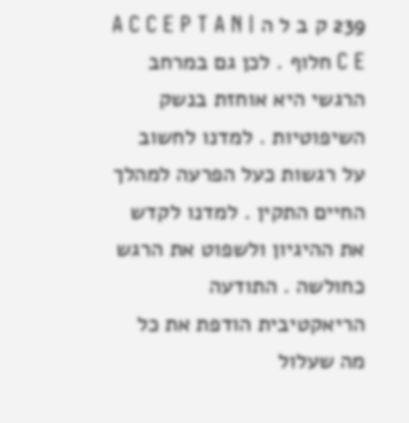239 ק ב ל ה | A C C E P T A N C E חלוף . לכן גם במרחב הרגשי היא אוחזת בנשק השיפוטיות . למדנו לחשוב על רגשות כעל הפרעה למהלך החיים התקין . למדנו לקדש את ההיגיון ולשפוט את הרגש כחולשה . התודעה הריאקטיבית הודפת את כל מה שעלול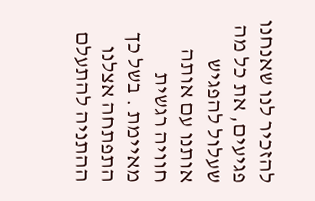להזכיר לנו שאנחנו פגיעים, את כל מה שעלול להפגיש אותנו עם אותה חוויה רגשית מאיימת . בשל כך התפתחה אצלנו ההתניה להתעלם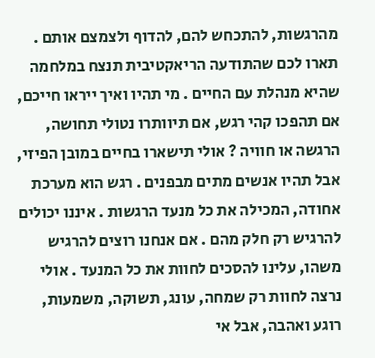מהרגשות, להתכחש להם, להדוף ולצמצם אותם . תארו לכם שהתודעה הריאקטיבית תנצח במלחמה שהיא מנהלת עם החיים . מי תהיו ואיך ייראו חייכם, אם תהפכו קהי רגש, אם תיוותרו נטולי תחושה, הרגשה או חוויה ? אולי תישארו בחיים במובן הפיזי, אבל תהיו אנשים מתים מבפנים . רגש הוא מערכת אחודה, המכילה את כל מנעד הרגשות . איננו יכולים להרגיש רק חלק מהם . אם אנחנו רוצים להרגיש משהו, עלינו להסכים לחוות את כל המנעד . אולי נרצה לחוות רק שמחה, עונג, תשוקה, משמעות, רוגע ואהבה, אבל אי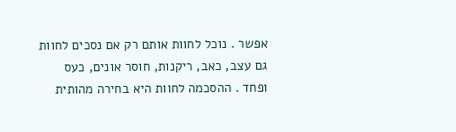אפשר . נוכל לחוות אותם רק אם נסכים לחוות גם עצב, כאב, ריקנות, חוסר אונים, כעס ופחד . ההסכמה לחוות היא בחירה מהותית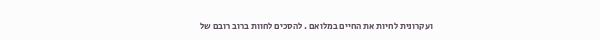ועקרונית לחיות את החיים במלואם . להסכים לחוות ברוב רובם של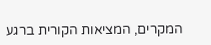המקרים, המציאות הקורית ברגע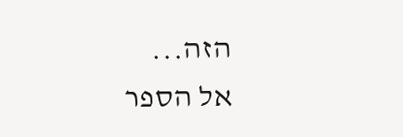הזה...
אל הספר